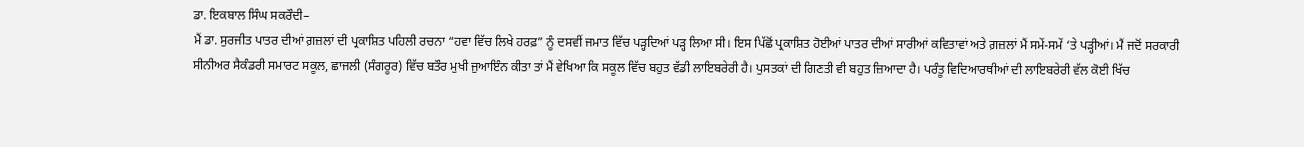ਡਾ. ਇਕਬਾਲ ਸਿੰਘ ਸਕਰੌਦੀ–
ਮੈਂ ਡਾ. ਸੁਰਜੀਤ ਪਾਤਰ ਦੀਆਂ ਗ਼ਜ਼ਲਾਂ ਦੀ ਪ੍ਰਕਾਸ਼ਿਤ ਪਹਿਲੀ ਰਚਨਾ “ਹਵਾ ਵਿੱਚ ਲਿਖੇ ਹਰਫ਼” ਨੂੰ ਦਸਵੀਂ ਜਮਾਤ ਵਿੱਚ ਪੜ੍ਹਦਿਆਂ ਪੜ੍ਹ ਲਿਆ ਸੀ। ਇਸ ਪਿੱਛੋਂ ਪ੍ਰਕਾਸ਼ਿਤ ਹੋਈਆਂ ਪਾਤਰ ਦੀਆਂ ਸਾਰੀਆਂ ਕਵਿਤਾਵਾਂ ਅਤੇ ਗ਼ਜ਼ਲਾਂ ਮੈਂ ਸਮੇਂ-ਸਮੇਂ ‘ਤੇ ਪੜ੍ਹੀਆਂ। ਮੈਂ ਜਦੋਂ ਸਰਕਾਰੀ ਸੀਨੀਅਰ ਸੈਕੰਡਰੀ ਸਮਾਰਟ ਸਕੂਲ, ਛਾਜਲੀ (ਸੰਗਰੂਰ) ਵਿੱਚ ਬਤੌਰ ਮੁਖੀ ਜੁਆਇੰਨ ਕੀਤਾ ਤਾਂ ਮੈਂ ਵੇਖਿਆ ਕਿ ਸਕੂਲ ਵਿੱਚ ਬਹੁਤ ਵੱਡੀ ਲਾਇਬਰੇਰੀ ਹੈ। ਪੁਸਤਕਾਂ ਦੀ ਗਿਣਤੀ ਵੀ ਬਹੁਤ ਜ਼ਿਆਦਾ ਹੈ। ਪਰੰਤੂ ਵਿਦਿਆਰਥੀਆਂ ਦੀ ਲਾਇਬਰੇਰੀ ਵੱਲ ਕੋਈ ਖਿੱਚ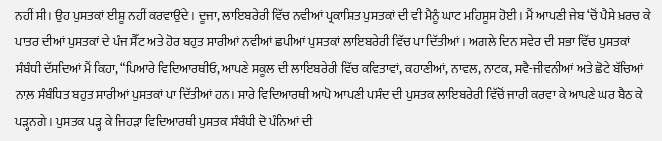ਨਹੀਂ ਸੀ। ਉਹ ਪੁਸਤਕਾਂ ਈਸ਼ੂ ਨਹੀਂ ਕਰਵਾਉਂਦੇ। ਦੂਜਾ, ਲਾਇਬਰੇਰੀ ਵਿੱਚ ਨਵੀਆਂ ਪ੍ਰਕਾਸ਼ਿਤ ਪੁਸਤਕਾਂ ਦੀ ਵੀ ਮੈਨੂੰ ਘਾਟ ਮਹਿਸੂਸ ਹੋਈ। ਮੈਂ ਆਪਣੀ ਜੇਬ ‘ਚੋਂ ਪੈਸੇ ਖ਼ਰਚ ਕੇ ਪਾਤਰ ਦੀਆਂ ਪੁਸਤਕਾਂ ਦੇ ਪੰਜ ਸੈੱਟ ਅਤੇ ਹੋਰ ਬਹੁਤ ਸਾਰੀਆਂ ਨਵੀਆਂ ਛਪੀਆਂ ਪੁਸਤਕਾਂ ਲਾਇਬਰੇਰੀ ਵਿੱਚ ਪਾ ਦਿੱਤੀਆਂ। ਅਗਲੇ ਦਿਨ ਸਵੇਰ ਦੀ ਸਭਾ ਵਿੱਚ ਪੁਸਤਕਾਂ ਸੰਬੰਧੀ ਦੱਸਦਿਆਂ ਮੈਂ ਕਿਹਾ, “ਪਿਆਰੇ ਵਿਦਿਆਰਥੀਓ, ਆਪਣੇ ਸਕੂਲ ਦੀ ਲਾਇਬਰੇਰੀ ਵਿੱਚ ਕਵਿਤਾਵਾਂ, ਕਹਾਣੀਆਂ, ਨਾਵਲ, ਨਾਟਕ, ਸਵੈ-ਜੀਵਨੀਆਂ ਅਤੇ ਛੋਟੇ ਬੱਚਿਆਂ ਨਾਲ਼ ਸੰਬੰਧਿਤ ਬਹੁਤ ਸਾਰੀਆਂ ਪੁਸਤਕਾਂ ਪਾ ਦਿੱਤੀਆਂ ਹਨ। ਸਾਰੇ ਵਿਦਿਆਰਥੀ ਆਪੋ ਆਪਣੀ ਪਸੰਦ ਦੀ ਪੁਸਤਕ ਲਾਇਬਰੇਰੀ ਵਿੱਚੋਂ ਜਾਰੀ ਕਰਵਾ ਕੇ ਆਪਣੇ ਘਰ ਬੈਠ ਕੇ ਪੜ੍ਹਨਗੇ। ਪੁਸਤਕ ਪੜ੍ਹ ਕੇ ਜਿਹੜਾ ਵਿਦਿਆਰਥੀ ਪੁਸਤਕ ਸੰਬੰਧੀ ਦੋ ਪੰਨਿਆਂ ਦੀ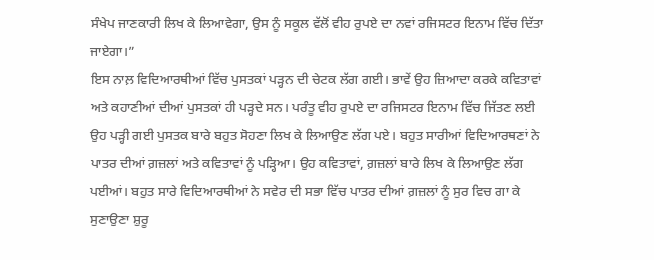ਸੰਖੇਪ ਜਾਣਕਾਰੀ ਲਿਖ ਕੇ ਲਿਆਵੇਗਾ, ਉਸ ਨੂੰ ਸਕੂਲ ਵੱਲੋਂ ਵੀਹ ਰੁਪਏ ਦਾ ਨਵਾਂ ਰਜਿਸਟਰ ਇਨਾਮ ਵਿੱਚ ਦਿੱਤਾ ਜਾਏਗਾ।”
ਇਸ ਨਾਲ਼ ਵਿਦਿਆਰਥੀਆਂ ਵਿੱਚ ਪੁਸਤਕਾਂ ਪੜ੍ਹਨ ਦੀ ਚੇਟਕ ਲੱਗ ਗਈ। ਭਾਵੇਂ ਉਹ ਜ਼ਿਆਦਾ ਕਰਕੇ ਕਵਿਤਾਵਾਂ ਅਤੇ ਕਹਾਣੀਆਂ ਦੀਆਂ ਪੁਸਤਕਾਂ ਹੀ ਪੜ੍ਹਦੇ ਸਨ। ਪਰੰਤੂ ਵੀਹ ਰੁਪਏ ਦਾ ਰਜਿਸਟਰ ਇਨਾਮ ਵਿੱਚ ਜਿੱਤਣ ਲਈ ਉਹ ਪੜ੍ਹੀ ਗਈ ਪੁਸਤਕ ਬਾਰੇ ਬਹੁਤ ਸੋਹਣਾ ਲਿਖ ਕੇ ਲਿਆਉਣ ਲੱਗ ਪਏ। ਬਹੁਤ ਸਾਰੀਆਂ ਵਿਦਿਆਰਥਣਾਂ ਨੇ ਪਾਤਰ ਦੀਆਂ ਗ਼ਜ਼ਲਾਂ ਅਤੇ ਕਵਿਤਾਵਾਂ ਨੂੰ ਪੜ੍ਹਿਆ। ਉਹ ਕਵਿਤਾਵਾਂ, ਗ਼ਜ਼ਲਾਂ ਬਾਰੇ ਲਿਖ ਕੇ ਲਿਆਉਣ ਲੱਗ ਪਈਆਂ। ਬਹੁਤ ਸਾਰੇ ਵਿਦਿਆਰਥੀਆਂ ਨੇ ਸਵੇਰ ਦੀ ਸਭਾ ਵਿੱਚ ਪਾਤਰ ਦੀਆਂ ਗ਼ਜ਼ਲਾਂ ਨੂੰ ਸੁਰ ਵਿਚ ਗਾ ਕੇ ਸੁਣਾਉਣਾ ਸ਼ੁਰੂ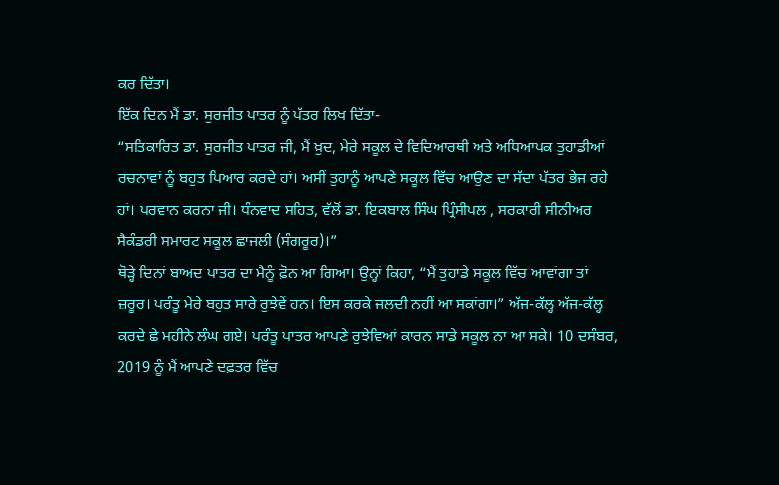ਕਰ ਦਿੱਤਾ।
ਇੱਕ ਦਿਨ ਮੈਂ ਡਾ. ਸੁਰਜੀਤ ਪਾਤਰ ਨੂੰ ਪੱਤਰ ਲਿਖ ਦਿੱਤਾ-
“ਸਤਿਕਾਰਿਤ ਡਾ. ਸੁਰਜੀਤ ਪਾਤਰ ਜੀ, ਮੈਂ ਖ਼ੁਦ, ਮੇਰੇ ਸਕੂਲ ਦੇ ਵਿਦਿਆਰਥੀ ਅਤੇ ਅਧਿਆਪਕ ਤੁਹਾਡੀਆਂ ਰਚਨਾਵਾਂ ਨੂੰ ਬਹੁਤ ਪਿਆਰ ਕਰਦੇ ਹਾਂ। ਅਸੀਂ ਤੁਹਾਨੂੰ ਆਪਣੇ ਸਕੂਲ ਵਿੱਚ ਆਉਣ ਦਾ ਸੱਦਾ ਪੱਤਰ ਭੇਜ ਰਹੇ ਹਾਂ। ਪਰਵਾਨ ਕਰਨਾ ਜੀ। ਧੰਨਵਾਦ ਸਹਿਤ, ਵੱਲੋਂ ਡਾ. ਇਕਬਾਲ ਸਿੰਘ ਪ੍ਰਿੰਸੀਪਲ , ਸਰਕਾਰੀ ਸੀਨੀਅਰ ਸੈਕੰਡਰੀ ਸਮਾਰਟ ਸਕੂਲ ਛਾਜਲੀ (ਸੰਗਰੂਰ)।”
ਥੋੜ੍ਹੇ ਦਿਨਾਂ ਬਾਅਦ ਪਾਤਰ ਦਾ ਮੈਨੂੰ ਫ਼ੋਨ ਆ ਗਿਆ। ਉਨ੍ਹਾਂ ਕਿਹਾ, “ਮੈਂ ਤੁਹਾਡੇ ਸਕੂਲ ਵਿੱਚ ਆਵਾਂਗਾ ਤਾਂ ਜ਼ਰੂਰ। ਪਰੰਤੂ ਮੇਰੇ ਬਹੁਤ ਸਾਰੇ ਰੁਝੇਵੇਂ ਹਨ। ਇਸ ਕਰਕੇ ਜਲਦੀ ਨਹੀਂ ਆ ਸਕਾਂਗਾ।” ਅੱਜ-ਕੱਲ੍ਹ ਅੱਜ-ਕੱਲ੍ਹ ਕਰਦੇ ਛੇ ਮਹੀਨੇ ਲੰਘ ਗਏ। ਪਰੰਤੂ ਪਾਤਰ ਆਪਣੇ ਰੁਝੇਵਿਆਂ ਕਾਰਨ ਸਾਡੇ ਸਕੂਲ ਨਾ ਆ ਸਕੇ। 10 ਦਸੰਬਰ, 2019 ਨੂੰ ਮੈਂ ਆਪਣੇ ਦਫ਼ਤਰ ਵਿੱਚ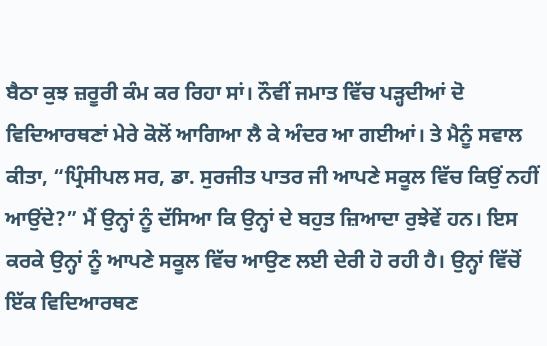ਬੈਠਾ ਕੁਝ ਜ਼ਰੂਰੀ ਕੰਮ ਕਰ ਰਿਹਾ ਸਾਂ। ਨੌਵੀਂ ਜਮਾਤ ਵਿੱਚ ਪੜ੍ਹਦੀਆਂ ਦੋ ਵਿਦਿਆਰਥਣਾਂ ਮੇਰੇ ਕੋਲੋਂ ਆਗਿਆ ਲੈ ਕੇ ਅੰਦਰ ਆ ਗਈਆਂ। ਤੇ ਮੈਨੂੰ ਸਵਾਲ ਕੀਤਾ, “ਪ੍ਰਿੰਸੀਪਲ ਸਰ, ਡਾ. ਸੁਰਜੀਤ ਪਾਤਰ ਜੀ ਆਪਣੇ ਸਕੂਲ ਵਿੱਚ ਕਿਉਂ ਨਹੀਂ ਆਉਂਦੇ?” ਮੈਂ ਉਨ੍ਹਾਂ ਨੂੰ ਦੱਸਿਆ ਕਿ ਉਨ੍ਹਾਂ ਦੇ ਬਹੁਤ ਜ਼ਿਆਦਾ ਰੁਝੇਵੇਂ ਹਨ। ਇਸ ਕਰਕੇ ਉਨ੍ਹਾਂ ਨੂੰ ਆਪਣੇ ਸਕੂਲ ਵਿੱਚ ਆਉਣ ਲਈ ਦੇਰੀ ਹੋ ਰਹੀ ਹੈ। ਉਨ੍ਹਾਂ ਵਿੱਚੋਂ ਇੱਕ ਵਿਦਿਆਰਥਣ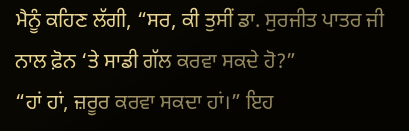ਮੈਨੂੰ ਕਹਿਣ ਲੱਗੀ, “ਸਰ, ਕੀ ਤੁਸੀਂ ਡਾ. ਸੁਰਜੀਤ ਪਾਤਰ ਜੀ ਨਾਲ ਫ਼ੋਨ ‘ਤੇ ਸਾਡੀ ਗੱਲ ਕਰਵਾ ਸਕਦੇ ਹੋ?”
“ਹਾਂ ਹਾਂ, ਜ਼ਰੂਰ ਕਰਵਾ ਸਕਦਾ ਹਾਂ।” ਇਹ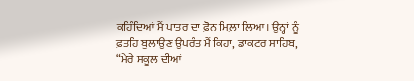ਕਹਿੰਦਿਆਂ ਮੈਂ ਪਾਤਰ ਦਾ ਫ਼ੋਨ ਮਿਲ਼ਾ ਲਿਆ। ਉਨ੍ਹਾਂ ਨੂੰ ਫ਼ਤਹਿ ਬੁਲਾਉਣ ਉਪਰੰਤ ਮੈਂ ਕਿਹਾ, ਡਾਕਟਰ ਸਾਹਿਬ, “ਮੇਰੇ ਸਕੂਲ ਦੀਆਂ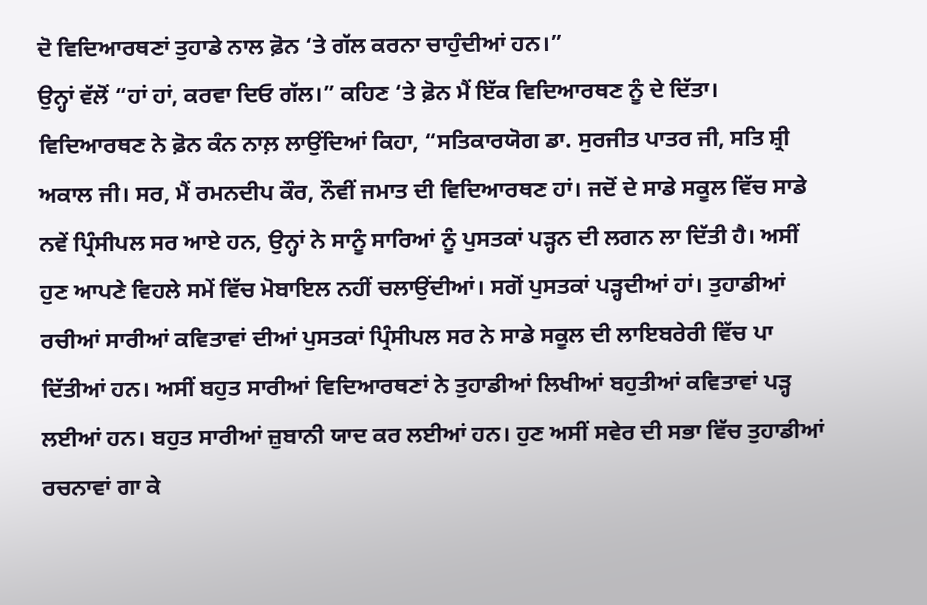ਦੋ ਵਿਦਿਆਰਥਣਾਂ ਤੁਹਾਡੇ ਨਾਲ ਫ਼ੋਨ ‘ਤੇ ਗੱਲ ਕਰਨਾ ਚਾਹੁੰਦੀਆਂ ਹਨ।”
ਉਨ੍ਹਾਂ ਵੱਲੋਂ “ਹਾਂ ਹਾਂ, ਕਰਵਾ ਦਿਓ ਗੱਲ।” ਕਹਿਣ ‘ਤੇ ਫ਼ੋਨ ਮੈਂ ਇੱਕ ਵਿਦਿਆਰਥਣ ਨੂੰ ਦੇ ਦਿੱਤਾ। ਵਿਦਿਆਰਥਣ ਨੇ ਫ਼ੋਨ ਕੰਨ ਨਾਲ਼ ਲਾਉਂਦਿਆਂ ਕਿਹਾ, “ਸਤਿਕਾਰਯੋਗ ਡਾ. ਸੁਰਜੀਤ ਪਾਤਰ ਜੀ, ਸਤਿ ਸ਼੍ਰੀ ਅਕਾਲ ਜੀ। ਸਰ, ਮੈਂ ਰਮਨਦੀਪ ਕੌਰ, ਨੌਵੀਂ ਜਮਾਤ ਦੀ ਵਿਦਿਆਰਥਣ ਹਾਂ। ਜਦੋਂ ਦੇ ਸਾਡੇ ਸਕੂਲ ਵਿੱਚ ਸਾਡੇ ਨਵੇਂ ਪ੍ਰਿੰਸੀਪਲ ਸਰ ਆਏ ਹਨ, ਉਨ੍ਹਾਂ ਨੇ ਸਾਨੂੰ ਸਾਰਿਆਂ ਨੂੰ ਪੁਸਤਕਾਂ ਪੜ੍ਹਨ ਦੀ ਲਗਨ ਲਾ ਦਿੱਤੀ ਹੈ। ਅਸੀਂ ਹੁਣ ਆਪਣੇ ਵਿਹਲੇ ਸਮੇਂ ਵਿੱਚ ਮੋਬਾਇਲ ਨਹੀਂ ਚਲਾਉਂਦੀਆਂ। ਸਗੋਂ ਪੁਸਤਕਾਂ ਪੜ੍ਹਦੀਆਂ ਹਾਂ। ਤੁਹਾਡੀਆਂ ਰਚੀਆਂ ਸਾਰੀਆਂ ਕਵਿਤਾਵਾਂ ਦੀਆਂ ਪੁਸਤਕਾਂ ਪ੍ਰਿੰਸੀਪਲ ਸਰ ਨੇ ਸਾਡੇ ਸਕੂਲ ਦੀ ਲਾਇਬਰੇਰੀ ਵਿੱਚ ਪਾ ਦਿੱਤੀਆਂ ਹਨ। ਅਸੀਂ ਬਹੁਤ ਸਾਰੀਆਂ ਵਿਦਿਆਰਥਣਾਂ ਨੇ ਤੁਹਾਡੀਆਂ ਲਿਖੀਆਂ ਬਹੁਤੀਆਂ ਕਵਿਤਾਵਾਂ ਪੜ੍ਹ ਲਈਆਂ ਹਨ। ਬਹੁਤ ਸਾਰੀਆਂ ਜ਼ੁਬਾਨੀ ਯਾਦ ਕਰ ਲਈਆਂ ਹਨ। ਹੁਣ ਅਸੀਂ ਸਵੇਰ ਦੀ ਸਭਾ ਵਿੱਚ ਤੁਹਾਡੀਆਂ ਰਚਨਾਵਾਂ ਗਾ ਕੇ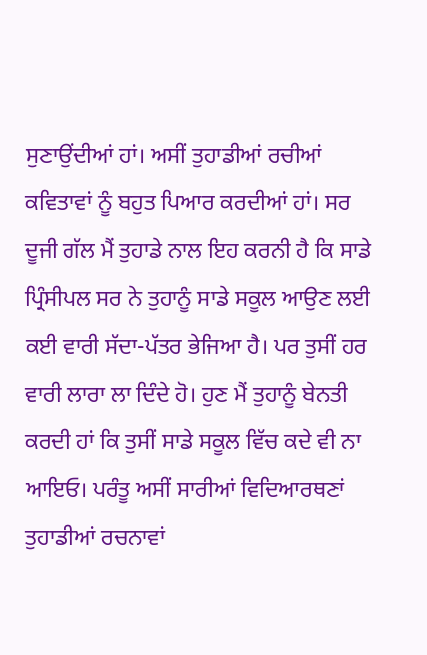ਸੁਣਾਉਂਦੀਆਂ ਹਾਂ। ਅਸੀਂ ਤੁਹਾਡੀਆਂ ਰਚੀਆਂ ਕਵਿਤਾਵਾਂ ਨੂੰ ਬਹੁਤ ਪਿਆਰ ਕਰਦੀਆਂ ਹਾਂ। ਸਰ ਦੂਜੀ ਗੱਲ ਮੈਂ ਤੁਹਾਡੇ ਨਾਲ ਇਹ ਕਰਨੀ ਹੈ ਕਿ ਸਾਡੇ ਪ੍ਰਿੰਸੀਪਲ ਸਰ ਨੇ ਤੁਹਾਨੂੰ ਸਾਡੇ ਸਕੂਲ ਆਉਣ ਲਈ ਕਈ ਵਾਰੀ ਸੱਦਾ-ਪੱਤਰ ਭੇਜਿਆ ਹੈ। ਪਰ ਤੁਸੀਂ ਹਰ ਵਾਰੀ ਲਾਰਾ ਲਾ ਦਿੰਦੇ ਹੋ। ਹੁਣ ਮੈਂ ਤੁਹਾਨੂੰ ਬੇਨਤੀ ਕਰਦੀ ਹਾਂ ਕਿ ਤੁਸੀਂ ਸਾਡੇ ਸਕੂਲ ਵਿੱਚ ਕਦੇ ਵੀ ਨਾ ਆਇਓ। ਪਰੰਤੂ ਅਸੀਂ ਸਾਰੀਆਂ ਵਿਦਿਆਰਥਣਾਂ ਤੁਹਾਡੀਆਂ ਰਚਨਾਵਾਂ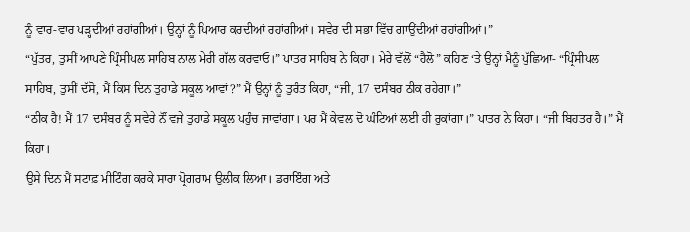ਨੂੰ ਵਾਰ-ਵਾਰ ਪੜ੍ਹਦੀਆਂ ਰਹਾਂਗੀਆਂ। ਉਨ੍ਹਾਂ ਨੂੰ ਪਿਆਰ ਕਰਦੀਆਂ ਰਹਾਂਗੀਆਂ। ਸਵੇਰ ਦੀ ਸਭਾ ਵਿੱਚ ਗਾਉਂਦੀਆਂ ਰਹਾਂਗੀਆਂ।”
“ਪੁੱਤਰ, ਤੁਸੀਂ ਆਪਣੇ ਪ੍ਰਿੰਸੀਪਲ ਸਾਹਿਬ ਨਾਲ ਮੇਰੀ ਗੱਲ ਕਰਵਾਓ।” ਪਾਤਰ ਸਾਹਿਬ ਨੇ ਕਿਹਾ। ਮੇਰੇ ਵੱਲੋਂ “ਹੈਲੋ” ਕਹਿਣ ‘ਤੇ ਉਨ੍ਹਾਂ ਮੈਨੂੰ ਪੁੱਛਿਆ- “ਪ੍ਰਿੰਸੀਪਲ ਸਾਹਿਬ, ਤੁਸੀਂ ਦੱਸੋ, ਮੈਂ ਕਿਸ ਦਿਨ ਤੁਹਾਡੇ ਸਕੂਲ ਆਵਾਂ?” ਮੈਂ ਉਨ੍ਹਾਂ ਨੂੰ ਤੁਰੰਤ ਕਿਹਾ, “ਜੀ, 17 ਦਸੰਬਰ ਠੀਕ ਰਹੇਗਾ।”
“ਠੀਕ ਹੈ! ਮੈਂ 17 ਦਸੰਬਰ ਨੂੰ ਸਵੇਰੇ ਨੌਂ ਵਜੇ ਤੁਹਾਡੇ ਸਕੂਲ ਪਹੁੰਚ ਜਾਵਾਂਗਾ। ਪਰ ਮੈਂ ਕੇਵਲ ਦੋ ਘੰਟਿਆਂ ਲਈ ਹੀ ਰੁਕਾਂਗਾ।” ਪਾਤਰ ਨੇ ਕਿਹਾ। “ਜੀ ਬਿਹਤਰ ਹੈ।” ਮੈਂ ਕਿਹਾ।
ਉਸੇ ਦਿਨ ਮੈਂ ਸਟਾਫ਼ ਮੀਟਿੰਗ ਕਰਕੇ ਸਾਰਾ ਪ੍ਰੋਗਰਾਮ ਉਲੀਕ ਲਿਆ। ਡਰਾਇੰਗ ਅਤੇ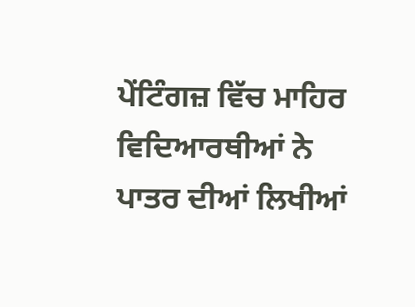ਪੇਂਟਿੰਗਜ਼ ਵਿੱਚ ਮਾਹਿਰ ਵਿਦਿਆਰਥੀਆਂ ਨੇ ਪਾਤਰ ਦੀਆਂ ਲਿਖੀਆਂ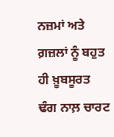ਨਜ਼ਮਾਂ ਅਤੇ ਗ਼ਜ਼ਲਾਂ ਨੂੰ ਬਹੁਤ ਹੀ ਖ਼ੂਬਸੂਰਤ ਢੰਗ ਨਾਲ਼ ਚਾਰਟ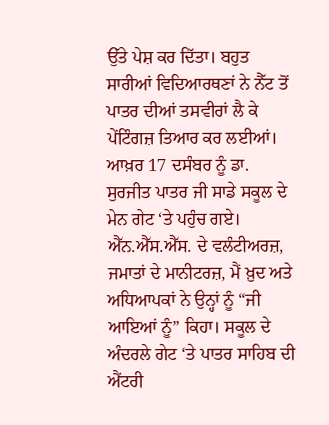ਉੱਤੇ ਪੇਸ਼ ਕਰ ਦਿੱਤਾ। ਬਹੁਤ ਸਾਰੀਆਂ ਵਿਦਿਆਰਥਣਾਂ ਨੇ ਨੈੱਟ ਤੋਂ ਪਾਤਰ ਦੀਆਂ ਤਸਵੀਰਾਂ ਲੈ ਕੇ ਪੇਂਟਿੰਗਜ਼ ਤਿਆਰ ਕਰ ਲਈਆਂ। ਆਖ਼ਰ 17 ਦਸੰਬਰ ਨੂੰ ਡਾ. ਸੁਰਜੀਤ ਪਾਤਰ ਜੀ ਸਾਡੇ ਸਕੂਲ ਦੇ ਮੇਨ ਗੇਟ ‘ਤੇ ਪਹੁੰਚ ਗਏ। ਐੱਨ.ਐੱਸ.ਐੱਸ. ਦੇ ਵਲੰਟੀਅਰਜ਼, ਜਮਾਤਾਂ ਦੇ ਮਾਨੀਟਰਜ਼, ਮੈਂ ਖ਼ੁਦ ਅਤੇ ਅਧਿਆਪਕਾਂ ਨੇ ਉਨ੍ਹਾਂ ਨੂੰ “ਜੀ ਆਇਆਂ ਨੂੰ” ਕਿਹਾ। ਸਕੂਲ ਦੇ ਅੰਦਰਲੇ ਗੇਟ ‘ਤੇ ਪਾਤਰ ਸਾਹਿਬ ਦੀ ਐਂਟਰੀ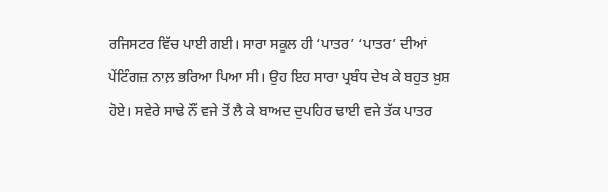ਰਜਿਸਟਰ ਵਿੱਚ ਪਾਈ ਗਈ। ਸਾਰਾ ਸਕੂਲ ਹੀ ‘ਪਾਤਰ’ ‘ਪਾਤਰ’ ਦੀਆਂ ਪੇਂਟਿੰਗਜ਼ ਨਾਲ਼ ਭਰਿਆ ਪਿਆ ਸੀ। ਉਹ ਇਹ ਸਾਰਾ ਪ੍ਰਬੰਧ ਦੇਖ ਕੇ ਬਹੁਤ ਖ਼ੁਸ਼ ਹੋਏ। ਸਵੇਰੇ ਸਾਢੇ ਨੌਂ ਵਜੇ ਤੋਂ ਲੈ ਕੇ ਬਾਅਦ ਦੁਪਹਿਰ ਢਾਈ ਵਜੇ ਤੱਕ ਪਾਤਰ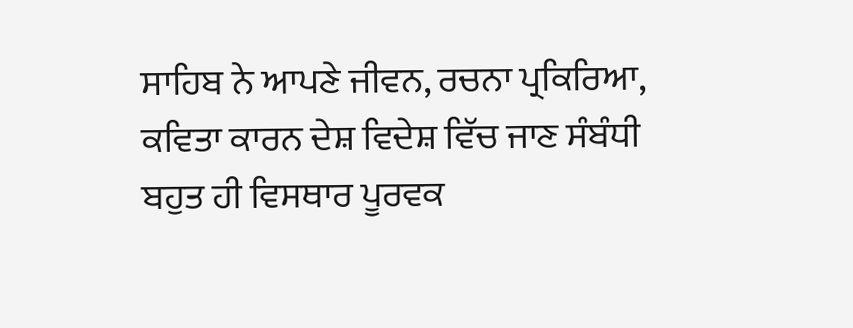ਸਾਹਿਬ ਨੇ ਆਪਣੇ ਜੀਵਨ, ਰਚਨਾ ਪ੍ਰਕਿਰਿਆ, ਕਵਿਤਾ ਕਾਰਨ ਦੇਸ਼ ਵਿਦੇਸ਼ ਵਿੱਚ ਜਾਣ ਸੰਬੰਧੀ ਬਹੁਤ ਹੀ ਵਿਸਥਾਰ ਪੂਰਵਕ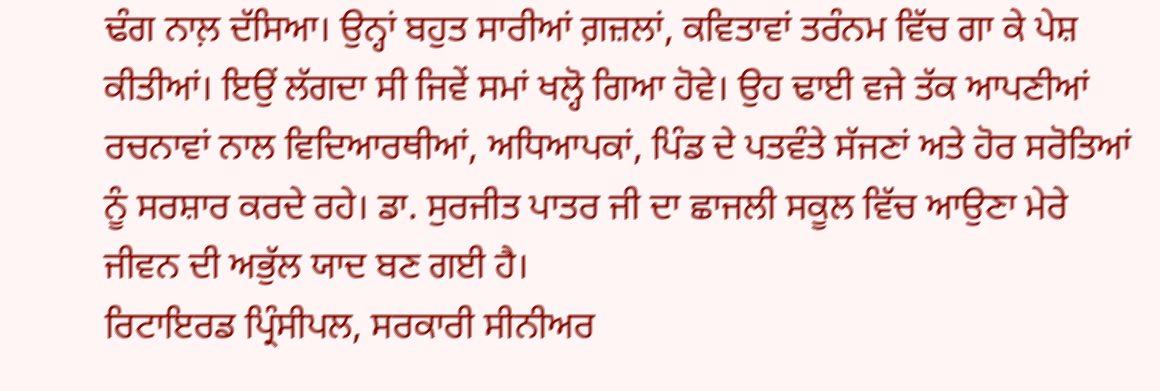ਢੰਗ ਨਾਲ਼ ਦੱਸਿਆ। ਉਨ੍ਹਾਂ ਬਹੁਤ ਸਾਰੀਆਂ ਗ਼ਜ਼ਲਾਂ, ਕਵਿਤਾਵਾਂ ਤਰੰਨਮ ਵਿੱਚ ਗਾ ਕੇ ਪੇਸ਼ ਕੀਤੀਆਂ। ਇਉਂ ਲੱਗਦਾ ਸੀ ਜਿਵੇਂ ਸਮਾਂ ਖਲ੍ਹੋ ਗਿਆ ਹੋਵੇ। ਉਹ ਢਾਈ ਵਜੇ ਤੱਕ ਆਪਣੀਆਂ ਰਚਨਾਵਾਂ ਨਾਲ ਵਿਦਿਆਰਥੀਆਂ, ਅਧਿਆਪਕਾਂ, ਪਿੰਡ ਦੇ ਪਤਵੰਤੇ ਸੱਜਣਾਂ ਅਤੇ ਹੋਰ ਸਰੋਤਿਆਂ ਨੂੰ ਸਰਸ਼ਾਰ ਕਰਦੇ ਰਹੇ। ਡਾ. ਸੁਰਜੀਤ ਪਾਤਰ ਜੀ ਦਾ ਛਾਜਲੀ ਸਕੂਲ ਵਿੱਚ ਆਉਣਾ ਮੇਰੇ ਜੀਵਨ ਦੀ ਅਭੁੱਲ ਯਾਦ ਬਣ ਗਈ ਹੈ।
ਰਿਟਾਇਰਡ ਪ੍ਰਿੰਸੀਪਲ, ਸਰਕਾਰੀ ਸੀਨੀਅਰ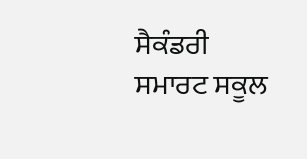ਸੈਕੰਡਰੀ ਸਮਾਰਟ ਸਕੂਲ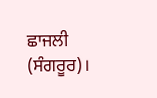ਛਾਜਲੀ (ਸੰਗਰੂਰ)।